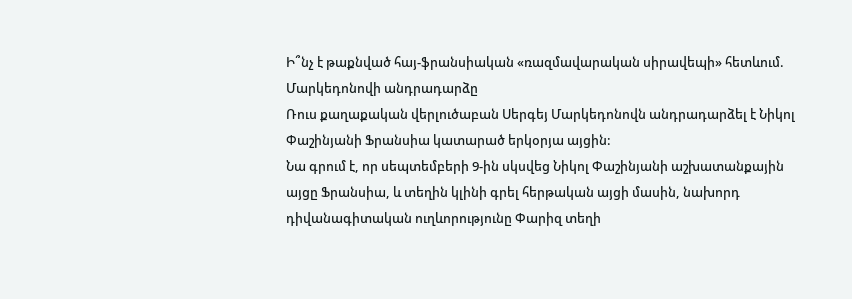Ի՞նչ է թաքնված հայ-ֆրանսիական «ռազմավարական սիրավեպի» հետևում. Մարկեդոնովի անդրադարձը
Ռուս քաղաքական վերլուծաբան Սերգեյ Մարկեդոնովն անդրադարձել է Նիկոլ Փաշինյանի Ֆրանսիա կատարած երկօրյա այցին:
Նա գրում է, որ սեպտեմբերի 9-ին սկսվեց Նիկոլ Փաշինյանի աշխատանքային այցը Ֆրանսիա, և տեղին կլինի գրել հերթական այցի մասին, նախորդ դիվանագիտական ուղևորությունը Փարիզ տեղի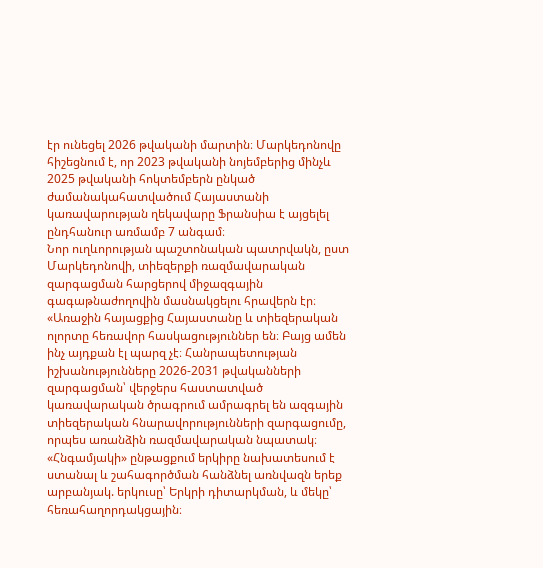էր ունեցել 2026 թվականի մարտին։ Մարկեդոնովը հիշեցնում է, որ 2023 թվականի նոյեմբերից մինչև 2025 թվականի հոկտեմբերն ընկած ժամանակահատվածում Հայաստանի կառավարության ղեկավարը Ֆրանսիա է այցելել ընդհանուր առմամբ 7 անգամ։
Նոր ուղևորության պաշտոնական պատրվակն, ըստ Մարկեդոնովի, տիեզերքի ռազմավարական զարգացման հարցերով միջազգային գագաթնաժողովին մասնակցելու հրավերն էր։
«Առաջին հայացքից Հայաստանը և տիեզերական ոլորտը հեռավոր հասկացություններ են։ Բայց ամեն ինչ այդքան էլ պարզ չէ։ Հանրապետության իշխանությունները 2026-2031 թվականների զարգացման՝ վերջերս հաստատված կառավարական ծրագրում ամրագրել են ազգային տիեզերական հնարավորությունների զարգացումը, որպես առանձին ռազմավարական նպատակ։ «Հնգամյակի» ընթացքում երկիրը նախատեսում է ստանալ և շահագործման հանձնել առնվազն երեք արբանյակ. երկուսը՝ Երկրի դիտարկման, և մեկը՝ հեռահաղորդակցային։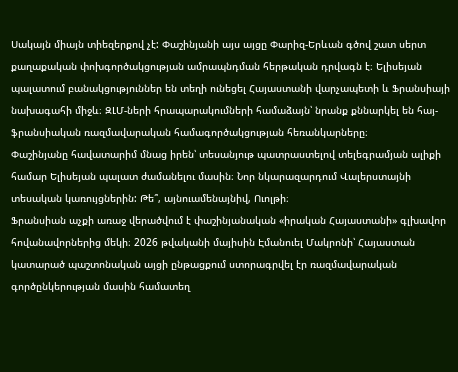Սակայն միայն տիեզերքով չէ: Փաշինյանի այս այցը Փարիզ-Երևան գծով շատ սերտ քաղաքական փոխգործակցության ամրապնդման հերթական դրվագն է։ Ելիսեյան պալատում բանակցություններ են տեղի ունեցել Հայաստանի վարչապետի և Ֆրանսիայի նախագահի միջև։ ԶԼՄ-ների հրապարակումների համաձայն՝ նրանք քննարկել են հայ-ֆրանսիական ռազմավարական համագործակցության հեռանկարները։
Փաշինյանը հավատարիմ մնաց իրեն՝ տեսանյութ պատրաստելով տելեգրամյան ալիքի համար Ելիսեյան պալատ ժամանելու մասին։ Նոր նկարազարդում Վալերստայնի տեսական կառույցներին: Թե՞, այնուամենայնիվ, Ուոլթի։
Ֆրանսիան աչքի առաջ վերածվում է փաշինյանական «իրական Հայաստանի» գլխավոր հովանավորներից մեկի։ 2026 թվականի մայիսին Էմանուել Մակրոնի՝ Հայաստան կատարած պաշտոնական այցի ընթացքում ստորագրվել էր ռազմավարական գործընկերության մասին համատեղ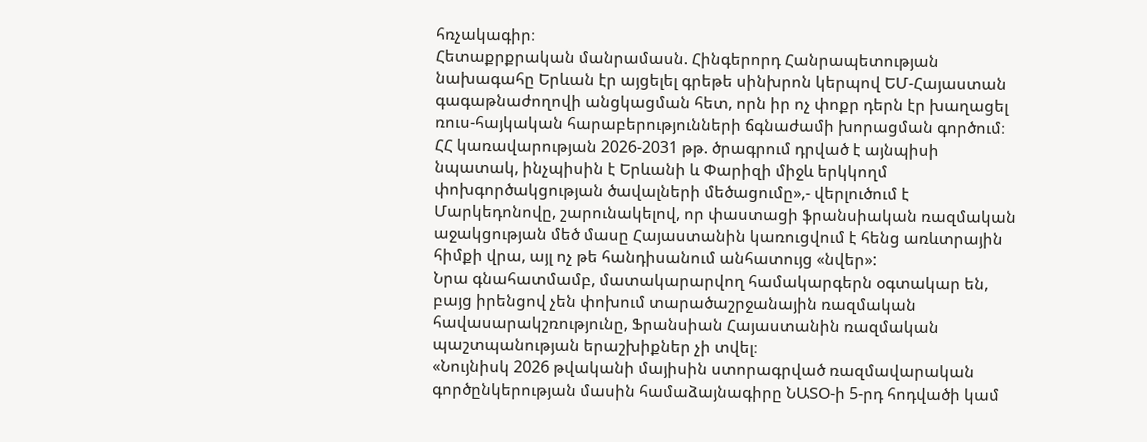հռչակագիր։
Հետաքրքրական մանրամասն. Հինգերորդ Հանրապետության նախագահը Երևան էր այցելել գրեթե սինխրոն կերպով ԵՄ-Հայաստան գագաթնաժողովի անցկացման հետ, որն իր ոչ փոքր դերն էր խաղացել ռուս-հայկական հարաբերությունների ճգնաժամի խորացման գործում։
ՀՀ կառավարության 2026-2031 թթ. ծրագրում դրված է այնպիսի նպատակ, ինչպիսին է Երևանի և Փարիզի միջև երկկողմ փոխգործակցության ծավալների մեծացումը»,- վերլուծում է Մարկեդոնովը, շարունակելով, որ փաստացի ֆրանսիական ռազմական աջակցության մեծ մասը Հայաստանին կառուցվում է հենց առևտրային հիմքի վրա, այլ ոչ թե հանդիսանում անհատույց «նվեր»:
Նրա գնահատմամբ, մատակարարվող համակարգերն օգտակար են, բայց իրենցով չեն փոխում տարածաշրջանային ռազմական հավասարակշռությունը, Ֆրանսիան Հայաստանին ռազմական պաշտպանության երաշխիքներ չի տվել։
«Նույնիսկ 2026 թվականի մայիսին ստորագրված ռազմավարական գործընկերության մասին համաձայնագիրը ՆԱՏՕ-ի 5-րդ հոդվածի կամ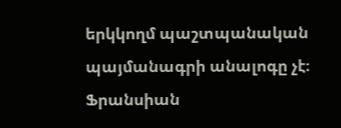երկկողմ պաշտպանական պայմանագրի անալոգը չէ։ Ֆրանսիան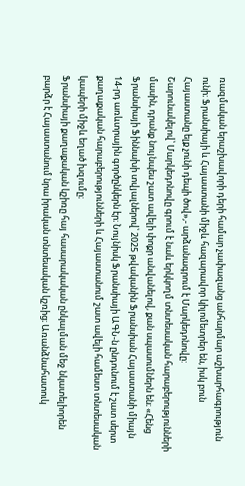ռազմական երաշխավորի դերի համար չափազանց անհարմար աշխարհագրություն ունի։ Ֆրանսիայի և Հայաստանի միջև հազարավոր կիլոմետրեր են, իսկ բուն Հայաստանը ելք չունի դեպի ծով»,- արձանագրում է Մարկեդոնովը:
Շարունակելով՝ Մարկեդոնովը գրում է նաև երկկողմ տնտեսական հարաբերությունների մասին, դրանք նույնպես շատ ավելի փոքր անվանելով, քան սպասումներն են։ «Հենց Ֆրանսիայի Ֆիննախի տվյալներով՝ 2025 թվականին Ֆրանսիան Հայաստանի միայն 14-րդ առևտրային գործընկերն էր։ Նույնիսկ Ֆրանսիայի ԱԳՆ-ն ընդունում է շատ սերտ քաղաքական հարաբերությունների և Հայաստանում շատ ավելի համեստ տնտեսական կապերի միջև եղած խզումը։
Ֆրանսիայի քաղաքական կշիռը հայ հասարակական ընկալման մեջ նկատելիորեն բարձր է Հայաստանում նրա իրական տնտեսական կշռից։ Առանձնահատուկ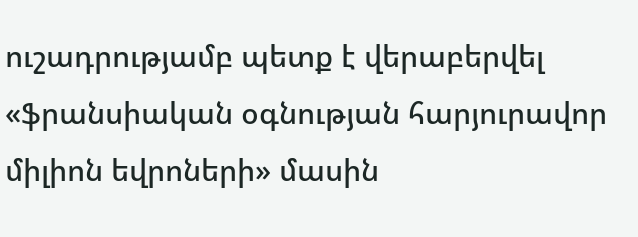ուշադրությամբ պետք է վերաբերվել «ֆրանսիական օգնության հարյուրավոր միլիոն եվրոների» մասին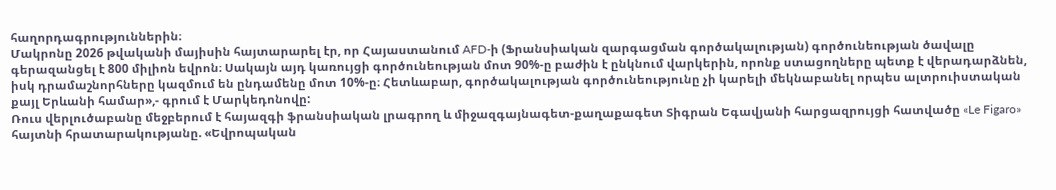հաղորդագրություններին։
Մակրոնը 2026 թվականի մայիսին հայտարարել էր, որ Հայաստանում AFD-ի (Ֆրանսիական զարգացման գործակալության) գործունեության ծավալը գերազանցել է 800 միլիոն եվրոն։ Սակայն այդ կառույցի գործունեության մոտ 90%-ը բաժին է ընկնում վարկերին, որոնք ստացողները պետք է վերադարձնեն, իսկ դրամաշնորհները կազմում են ընդամենը մոտ 10%-ը։ Հետևաբար, գործակալության գործունեությունը չի կարելի մեկնաբանել որպես ալտրուիստական քայլ Երևանի համար»,- գրում է Մարկեդոնովը:
Ռուս վերլուծաբանը մեջբերում է հայազգի ֆրանսիական լրագրող և միջազգայնագետ-քաղաքագետ Տիգրան Եգավյանի հարցազրույցի հատվածը «Le Figaro» հայտնի հրատարակությանը. «Եվրոպական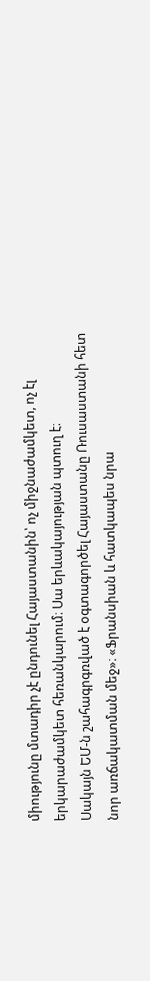միությունը մտադիր չէ ընդունել Հայաստանին՝ ոչ միջնաժամկետ, ոչ էլ երկարաժամկետ հեռանկարում։ Սա երևակայության պտուղ է։
Սակայն ԵՄ-ն շահագրգռված է օգտագործել Հայաստանը Ռուսաստանի հետ նոր առճակատման մեջ»։ «Ֆրանսիան և հատկապես նրա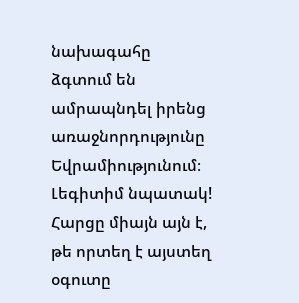նախագահը ձգտում են ամրապնդել իրենց առաջնորդությունը Եվրամիությունում։ Լեգիտիմ նպատակ! Հարցը միայն այն է, թե որտեղ է այստեղ օգուտը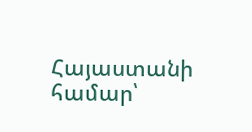Հայաստանի համար՝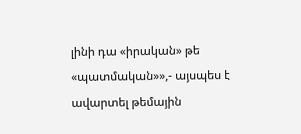լինի դա «իրական» թե «պատմական»»,- այսպես է ավարտել թեմային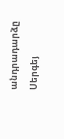անդրադարձը Սերգեյ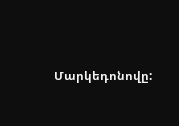Մարկեդոնովը: